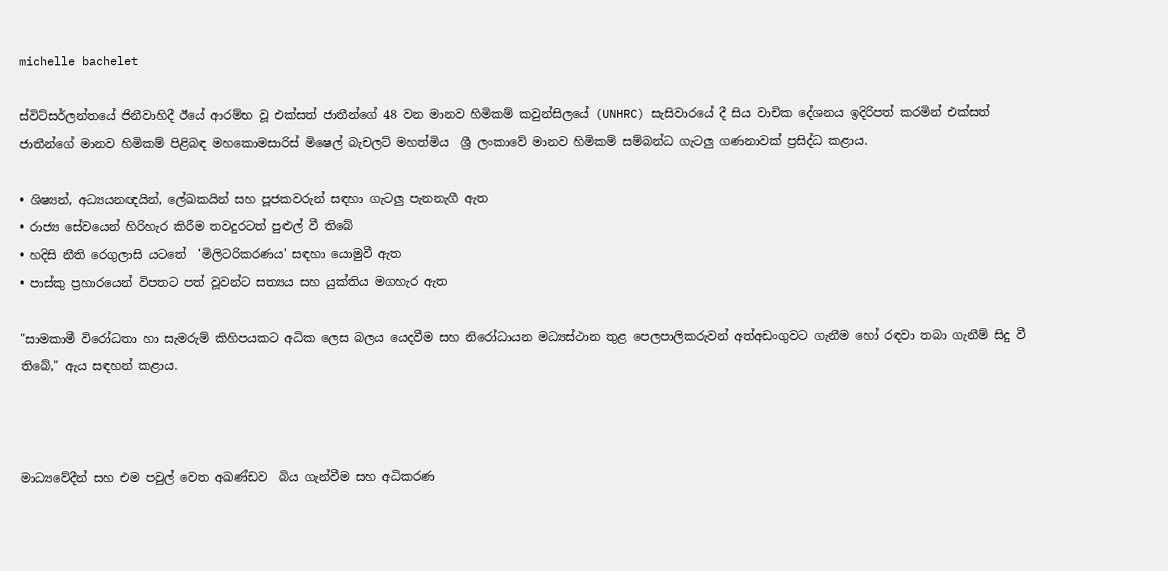michelle bachelet

ස්විට්සර්ලන්තයේ ජිනීවාහිදී ඊයේ ආරම්භ වූ එක්සත් ජාතීන්ගේ 48 වන මානව හිමිකම් කවුන්සිලයේ (UNHRC) සැසිවාරයේ දී සිය වාචික දේශනය ඉදිරිපත් කරමින් එක්සත් ජාතීන්ගේ මානව හිමිකම් පිළිබඳ මහකොමසාරිස් මිෂෙල් බැචලට් මහත්මිය  ශ්‍රී ලංකාවේ මානව හිමිකම් සම්බන්ධ ගැටලු ගණනාවක් ප්‍රසිද්ධ කළාය.

• ශිෂ්‍යන්, අධ්‍යයනඥයින්, ලේඛකයින් සහ පූජකවරුන් සඳහා ගැටලු පැනනැගී ඇත
• රාජ්‍ය සේවයෙන් හිරිහැර කිරීම තවදුරටත් පුළුල් වී තිබේ
• හදිසි නීති රෙගුලාසි යටතේ  'මිලිටරිකරණය' සඳහා යොමුවී ඇත
• පාස්කු ප්‍රහාරයෙන් විපතට පත් වූවන්ට සත්‍යය සහ යුක්තිය මගහැර ඇත

"සාමකාමී විරෝධතා හා සැමරුම් කිහිපයකට අධික ලෙස බලය යෙදවීම සහ නිරෝධායන මධ්‍යස්ථාන තුළ පෙලපාලිකරුවන් අත්අඩංගුවට ගැනීම හෝ රඳවා තබා ගැනීම් සිදු වී තිබේ," ඇය සඳහන් කළාය.



මාධ්‍යවේදීන් සහ එම පවුල් වෙත අඛණ්ඩව  බිය ගැන්වීම සහ අධිකරණ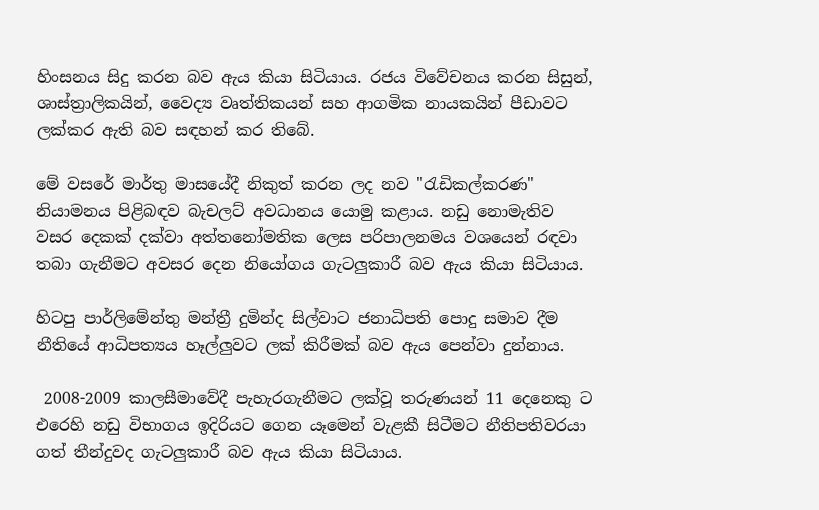හිංසනය සිදු කරන බව ඇය කියා සිටියාය. රජය විවේචනය කරන සිසුන්, ශාස්ත්‍රාලිකයින්, වෛද්‍ය වෘත්තිකයන් සහ ආගමික නායකයින් පීඩාවට ලක්කර ඇති බව සඳහන් කර තිබේ.

මේ වසරේ මාර්තු මාසයේදී නිකුත් කරන ලද නව "රැඩිකල්කරණ" නියාමනය පිළිබඳව බැචලට් අවධානය යොමු කළාය. නඩු නොමැතිව වසර දෙකක් දක්වා අත්තනෝමතික ලෙස පරිපාලනමය වශයෙන් රඳවා තබා ගැනීමට අවසර දෙන නියෝගය ගැටලුකාරී බව ඇය කියා සිටියාය.

හිටපු පාර්ලිමේන්තු මන්ත්‍රී දුමින්ද සිල්වාට ජනාධිපති පොදු සමාව දීම නීතියේ ආධිපත්‍යය හෑල්ලුවට ලක් කිරීමක් බව ඇය පෙන්වා දුන්නාය.

 2008-2009 කාලසීමාවේදී පැහැරගැනීමට ලක්වූ තරුණයන් 11 දෙනෙකු ට එරෙහි නඩු විභාගය ඉදිරියට ගෙන යෑමෙන් වැළකී සිටීමට නීතිපතිවරයා ගත් තීන්දුවද ගැටලුකාරී බව ඇය කියා සිටියාය.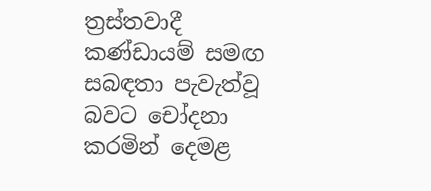ත්‍රස්තවාදී කණ්ඩායම් සමඟ සබඳතා පැවැත්වූ බවට චෝදනා කරමින් දෙමළ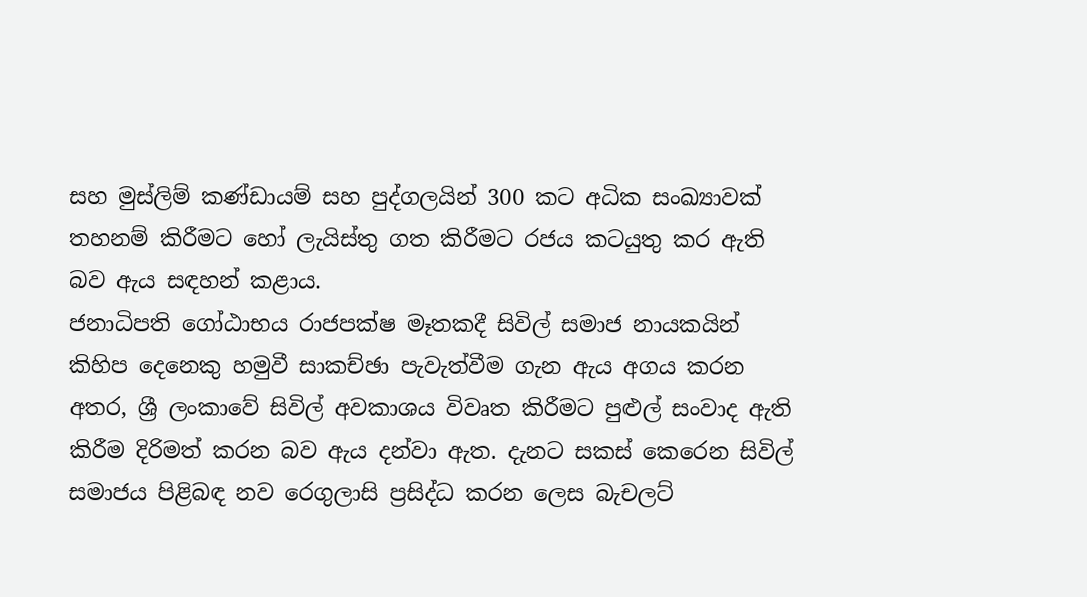සහ මුස්ලිම් කණ්ඩායම් සහ පුද්ගලයින් 300 කට අධික සංඛ්‍යාවක් තහනම් කිරීමට හෝ ලැයිස්තු ගත කිරීමට රජය කටයුතු කර ඇති බව ඇය සඳහන් කළාය.
ජනාධිපති ගෝඨාභය රාජපක්ෂ මෑතකදී සිවිල් සමාජ නායකයින් කිහිප දෙනෙකු හමුවී සාකච්ඡා පැවැත්වීම ගැන ඇය අගය කරන අතර, ශ්‍රී ලංකාවේ සිවිල් අවකාශය විවෘත කිරීමට පුළුල් සංවාද ඇති කිරීම දිරිමත් කරන බව ඇය දන්වා ඇත. දැනට සකස් කෙරෙන සිවිල් සමාජය පිළිබඳ නව රෙගුලාසි ප්‍රසිද්ධ කරන ලෙස බැචලට්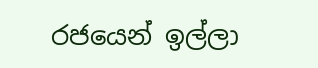රජයෙන් ඉල්ලා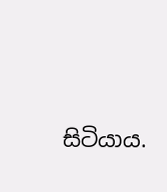සිටියාය.